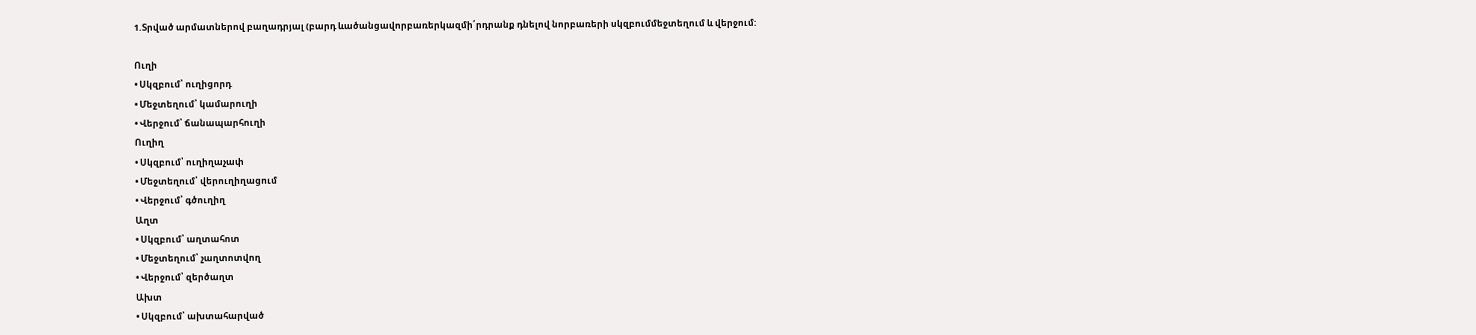1.Տրված արմատներով բաղադրյալ (բարդ ևածանցավորբառերկազմի՛րդրանք դնելով նորբառերի սկզբումմեջտեղում և վերջում:

Ուղի
• Սկզբում՝ ուղիցորդ
• Մեջտեղում՝ կամարուղի
• Վերջում՝ ճանապարհուղի
Ուղիղ
• Սկզբում՝ ուղիղաչափ
• Մեջտեղում՝ վերուղիղացում
• Վերջում՝ գծուղիղ
Աղտ
• Սկզբում՝ աղտահոտ
• Մեջտեղում՝ չաղտոտվող
• Վերջում՝ զերծաղտ
Ախտ
• Սկզբում՝ ախտահարված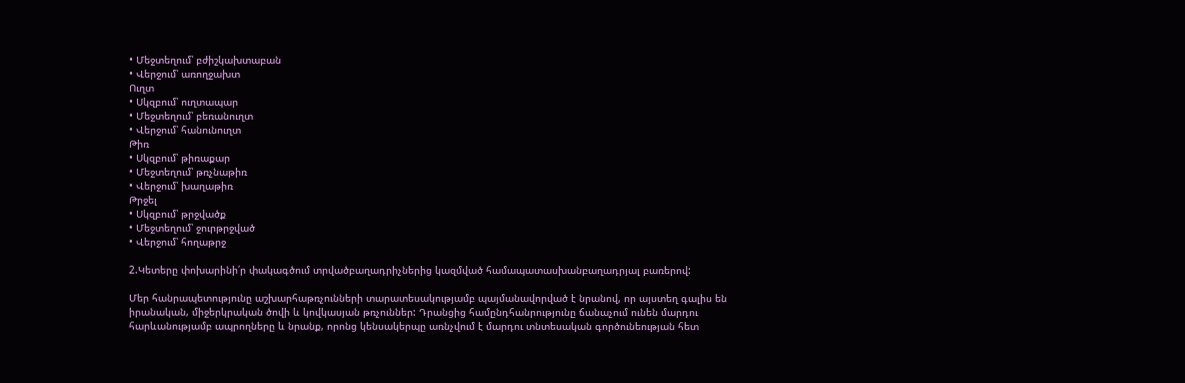• Մեջտեղում՝ բժիշկախտաբան
• Վերջում՝ առողջախտ
Ուղտ
• Սկզբում՝ ուղտապար
• Մեջտեղում՝ բեռանուղտ
• Վերջում՝ հանունուղտ
Թիռ
• Սկզբում՝ թիռաքար
• Մեջտեղում՝ թռչնաթիռ
• Վերջում՝ խաղաթիռ
Թրջել
• Սկզբում՝ թրջվածք
• Մեջտեղում՝ ջուրթրջված
• Վերջում՝ հողաթրջ

2.Կետերը փոխարինի՛ր փակագծում տրվածբաղադրիչներից կազմված համապատասխանբաղադրյալ բառերով:

Մեր հանրապետությունը աշխարհաթռչունների տարատեսակությամբ պայմանավորված է նրանով, որ այստեղ գալիս են իրանական, միջերկրական ծովի և կովկասյան թռչուններ: Դրանցից համընդհանրությունը ճանաչում ունեն մարդու հարևանությամբ ապրողները և նրանք, որոնց կենսակերպը առնչվում է մարդու տնտեսական գործունեության հետ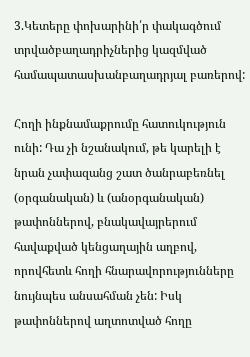3.Կետերը փոխարինի՛ր փակագծում տրվածբաղադրիչներից կազմված համապատասխանբաղադրյալ բառերով:

Հողի ինքնամաքրումը հատուկություն ունի: Դա չի նշանակում, թե կարելի է նրան չափազանց շատ ծանրաբեռնել (օրգանական) և (անօրգանական) թափոններով, բնակավայրերում հավաքված կենցաղային աղբով, որովհետև հողի հնարավորությունները նույնպես անսահման չեն: Իսկ թափոններով աղտոտված հողը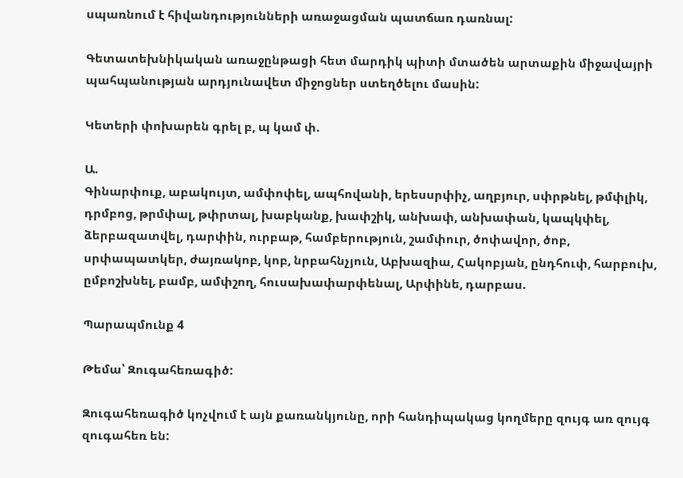սպառնում է հիվանդությունների առաջացման պատճառ դառնալ:

Գետատեխնիկական առաջընթացի հետ մարդիկ պիտի մտածեն արտաքին միջավայրի պահպանության արդյունավետ միջոցներ ստեղծելու մասին:

Կետերի փոխարեն գրել բ, պ կամ փ.

Ա.
Գինարփուք, աբակույտ, ամփոփել, ապհովանի, երեսսրփիչ, աղբյուր, սփրթնել, թմփլիկ, դրմբոց, թրմփալ, թփրտալ, խաբկանք, խափշիկ, անխափ, անխափան, կապկփել, ձերբազատվել, դարփին, ուրբաթ, համբերություն, շամփուր, ծոփավոր, ծոբ, սրփապատկեր, ժայռակոբ, կոբ, նրբահնչյուն, Աբխազիա, Հակոբյան, ընդհուփ, հարբուխ, ըմբոշխնել, բամբ, ամփշող, հուսախափարփենալ, Արփինե, դարբաս.

Պարապմունք 4

Թեմա՝ Զուգահեռագիծ:

Զուգահեռագիծ կոչվում է այն քառանկյունը, որի հանդիպակաց կողմերը զույգ առ զույգ զուգահեռ են: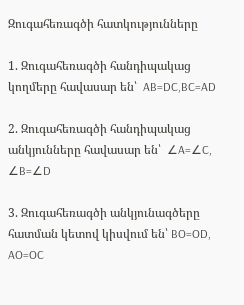Զուգահեռագծի հատկությունները

1. Զուգահեռագծի հանդիպակաց կողմերը հավասար են՝  AB=DC,BC=AD

2. Զուգահեռագծի հանդիպակաց անկյունները հավասար են՝  ∠A=∠C, ∠B=∠D

3. Զուգահեռագծի անկյունագծերը հատման կետով կիսվում են՝ BO=OD, AO=OC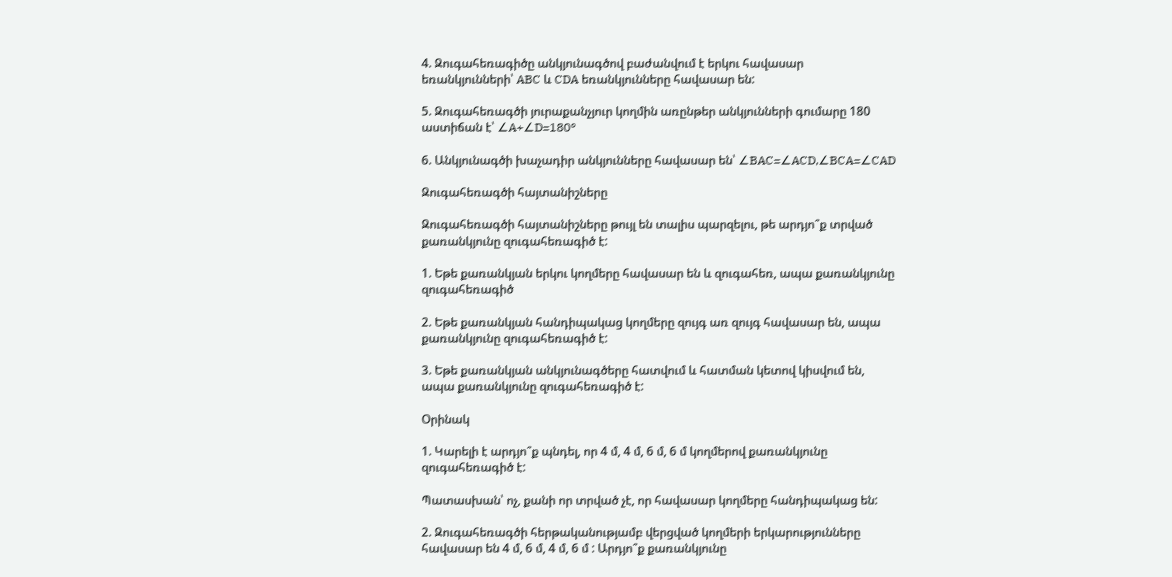4. Զուգահեռագիծը անկյունագծով բաժանվում է երկու հավասար եռանկյունների՝ ABC և CDA եռանկյունները հավասար են:

5. Զուգահեռագծի յուրաքանչյուր կողմին առընթեր անկյունների գումարը 180 աստիճան է՝ ∠A+∠D=180°

6. Անկյունագծի խաչադիր անկյունները հավասար են՝ ∠BAC=∠ACD,∠BCA=∠CAD

Զուգահեռագծի հայտանիշները

Զուգահեռագծի հայտանիշները թույլ են տալիս պարզելու, թե արդյո՞ք տրված քառանկյունը զուգահեռագիծ է:

1. Եթե քառանկյան երկու կողմերը հավասար են և զուգահեռ, ապա քառանկյունը զուգահեռագիծ

2. Եթե քառանկյան հանդիպակաց կողմերը զույգ առ զույգ հավասար են, ապա քառանկյունը զուգահեռագիծ է:

3. Եթե քառանկյան անկյունագծերը հատվում և հատման կետով կիսվում են, ապա քառանկյունը զուգահեռագիծ է:

Օրինակ

1. Կարելի է արդյո՞ք պնդել, որ 4 մ, 4 մ, 6 մ, 6 մ կողմերով քառանկյունը զուգահեռագիծ է:

Պատասխան՝ ոչ, քանի որ տրված չէ, որ հավասար կողմերը հանդիպակաց են:

2. Զուգահեռագծի հերթականությամբ վերցված կողմերի երկարությունները հավասար են 4 մ, 6 մ, 4 մ, 6 մ : Արդյո՞ք քառանկյունը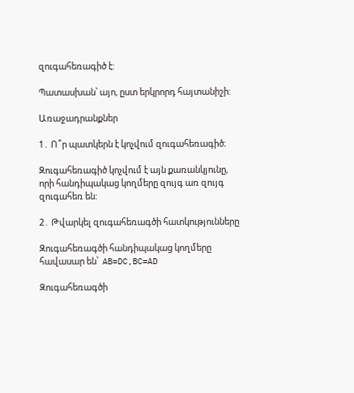զուգահեռագիծ է:

Պատասխան՝ այո, ըստ երկրորդ հայտանիշի:

Առաջադրանքներ

1․ Ո՞ր պատկերն է կոչվում զուգահեռագիծ։

Զուգահեռագիծ կոչվում է այն քառանկյունը, որի հանդիպակաց կողմերը զույգ առ զույգ զուգահեռ են:

2․ Թվարկել զուգահեռագծի հատկությունները

Զուգահեռագծի հանդիպակաց կողմերը հավասար են՝  AB=DC,BC=AD

Զուգահեռագծի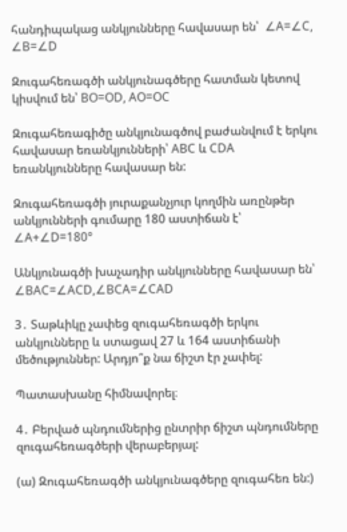հանդիպակաց անկյունները հավասար են՝  ∠A=∠C, ∠B=∠D

Զուգահեռագծի անկյունագծերը հատման կետով կիսվում են՝ BO=OD, AO=OC

Զուգահեռագիծը անկյունագծով բաժանվում է երկու հավասար եռանկյունների՝ ABC և CDA եռանկյունները հավասար են:

Զուգահեռագծի յուրաքանչյուր կողմին առընթեր անկյունների գումարը 180 աստիճան է՝ ∠A+∠D=180°

Անկյունագծի խաչադիր անկյունները հավասար են՝ ∠BAC=∠ACD,∠BCA=∠CAD

3․ Տաթևիկը չափեց զուգահեռագծի երկու անկյունները և ստացավ 27 և 164 աստիճանի մեծություններ: Արդյո՞ք նա ճիշտ էր չափել:

Պատասխանը հիմնավորել։

4․ Բերված պնդումներից ընտրիր ճիշտ պնդումները զուգահեռագծերի վերաբերյալ:

(ա) Զուգահեռագծի անկյունագծերը զուգահեռ են:)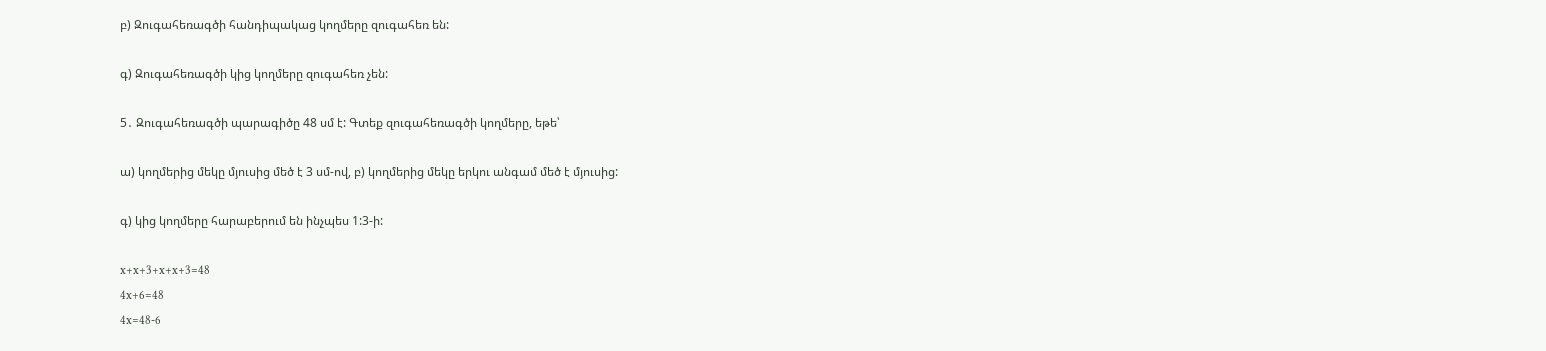բ) Զուգահեռագծի հանդիպակաց կողմերը զուգահեռ են:

գ) Զուգահեռագծի կից կողմերը զուգահեռ չեն:

5․ Զուգահեռագծի պարագիծը 48 սմ է: Գտեք զուգահեռագծի կողմերը, եթե՝

ա) կողմերից մեկը մյուսից մեծ է 3 սմ-ով, բ) կողմերից մեկը երկու անգամ մեծ է մյուսից:

գ) կից կողմերը հարաբերում են ինչպես 1:3-ի:

x+x+3+x+x+3=48
4x+6=48
4x=48-6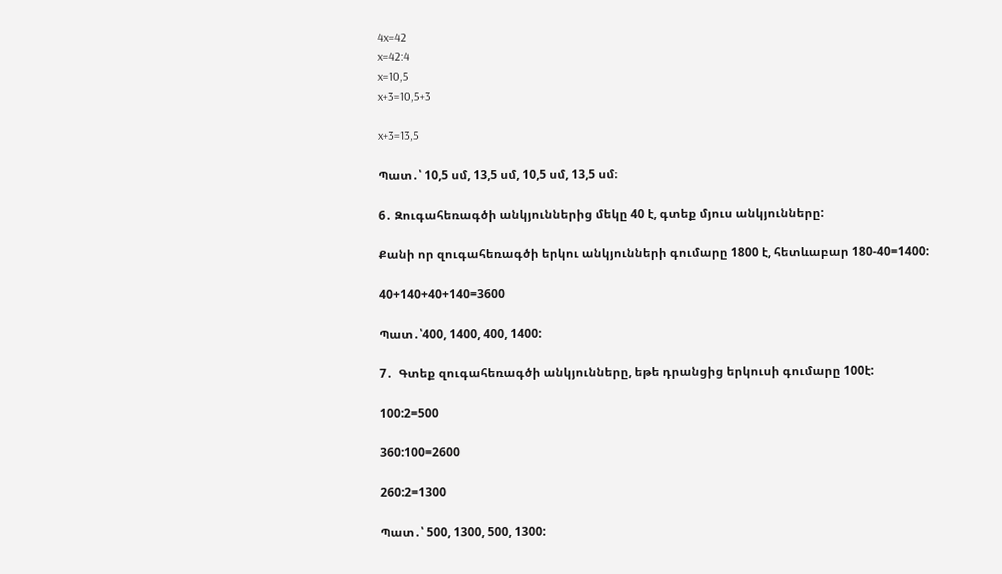4x=42
x=42:4
x=10,5
x+3=10,5+3

x+3=13,5

Պատ․՝ 10,5 սմ, 13,5 սմ, 10,5 սմ, 13,5 սմ։

6․ Զուգահեռագծի անկյուններից մեկը 40 է, գտեք մյուս անկյունները:

Քանի որ զուգահեռագծի երկու անկյունների գումարը 1800 է, հետևաբար 180-40=1400:

40+140+40+140=3600

Պատ․՝400, 1400, 400, 1400:

7․  Գտեք զուգահեռագծի անկյունները, եթե դրանցից երկուսի գումարը 100է:

100:2=500

360:100=2600

260:2=1300

Պատ․՝ 500, 1300, 500, 1300: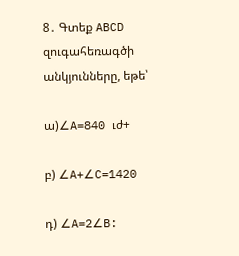8․ Գտեք ABCD զուգահեռագծի անկյունները, եթե՝

ա)∠A=840 ւժ+

բ) ∠A+∠C=1420

դ) ∠A=2∠B: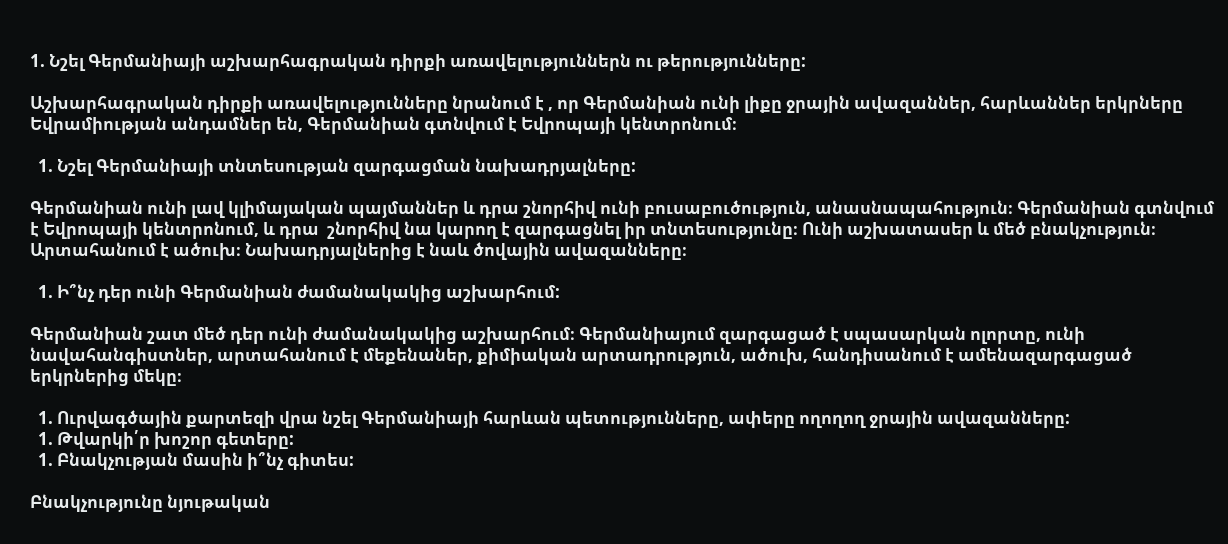1. Նշել Գերմանիայի աշխարհագրական դիրքի առավելություններն ու թերությունները:

Աշխարհագրական դիրքի առավելությունները նրանում է , որ Գերմանիան ունի լիքը ջրային ավազաններ, հարևաններ երկրները Եվրամիության անդամներ են, Գերմանիան գտնվում է Եվրոպայի կենտրոնում։

  1. Նշել Գերմանիայի տնտեսության զարգացման նախադրյալները:

Գերմանիան ունի լավ կլիմայական պայմաններ և դրա շնորհիվ ունի բուսաբուծություն, անասնապահություն։ Գերմանիան գտնվում է Եվրոպայի կենտրոնում, և դրա  շնորհիվ նա կարող է զարգացնել իր տնտեսությունը։ Ունի աշխատասեր և մեծ բնակչություն։ Արտահանում է ածուխ։ Նախադրյալներից է նաև ծովային ավազանները։

  1. Ի՞նչ դեր ունի Գերմանիան ժամանակակից աշխարհում:

Գերմանիան շատ մեծ դեր ունի ժամանակակից աշխարհում։ Գերմանիայում զարգացած է սպասարկան ոլորտը, ունի նավահանգիստներ, արտահանում է մեքենաներ, քիմիական արտադրություն, ածուխ, հանդիսանում է ամենազարգացած երկրներից մեկը։

  1. Ուրվագծային քարտեզի վրա նշել Գերմանիայի հարևան պետությունները, ափերը ողողող ջրային ավազանները:
  1. Թվարկի՛ր խոշոր գետերը:
  1. Բնակչության մասին ի՞նչ գիտես:

Բնակչությունը նյութական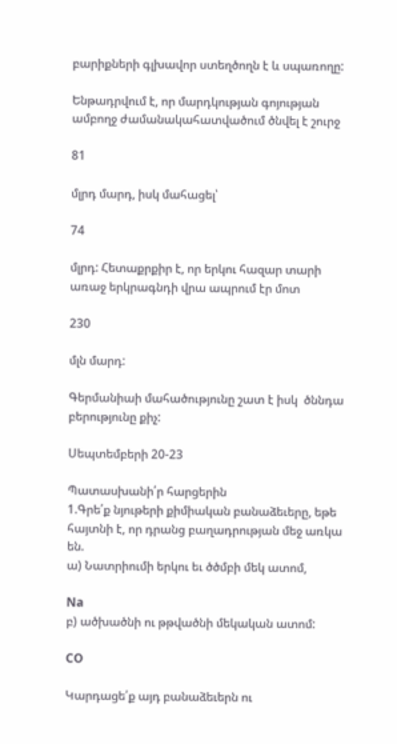բարիքների գլխավոր ստեղծողն է և սպառողը:

Ենթադրվում է, որ մարդկության գոյության ամբողջ ժամանակահատվածում ծնվել է շուրջ

81

մլրդ մարդ, իսկ մահացել՝

74

մլրդ: Հետաքրքիր է, որ երկու հազար տարի առաջ երկրագնդի վրա ապրում էր մոտ

230

մլն մարդ:

Գերմանիաի մահածությունը շատ է իսկ  ծննդա բերությունը քիչ:

Սեպտեմբերի 20-23

Պատասխանի՛ր հարցերին
1.Գրե՛ք նյութերի քիմիական բանաձեւերը, եթե հայտնի է, որ դրանց բաղադրության մեջ առկա են.
ա) Նատրիումի երկու եւ ծծմբի մեկ ատոմ,

Na
բ) ածխածնի ու թթվածնի մեկական ատոմ:

CO

Կարդացե՛ք այդ բանաձեւերն ու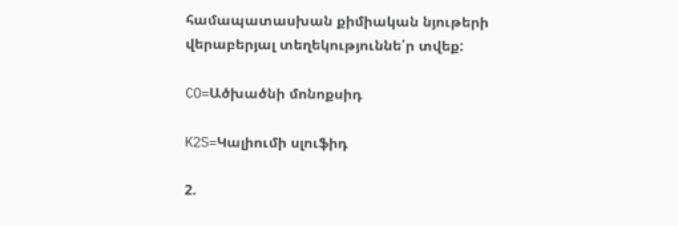համապատասխան քիմիական նյութերի վերաբերյալ տեղեկություննե՛ր տվեք:

CO=Ածխածնի մոնոքսիդ

K2S=Կալիումի սլուֆիդ

2.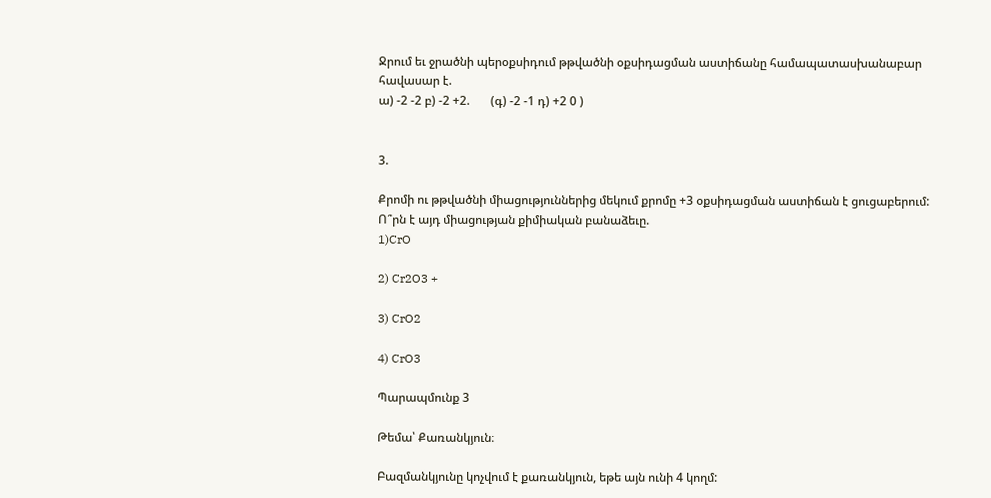Ջրում եւ ջրածնի պերօքսիդում թթվածնի օքսիդացման աստիճանը համապատասխանաբար հավասար է.
ա) -2 -2 բ) -2 +2.       (գ) -2 -1 դ) +2 0 )


3.

Քրոմի ու թթվածնի միացություններից մեկում քրոմը +3 օքսիդացման աստիճան է ցուցաբերում: Ո՞րն է այդ միացության քիմիական բանաձեւը.
1)CrO

2) Cr2O3 +

3) CrO2

4) CrO3

Պարապմունք 3

Թեմա՝ Քառանկյուն։

Բազմանկյունը կոչվում է քառանկյուն, եթե այն ունի 4 կողմ: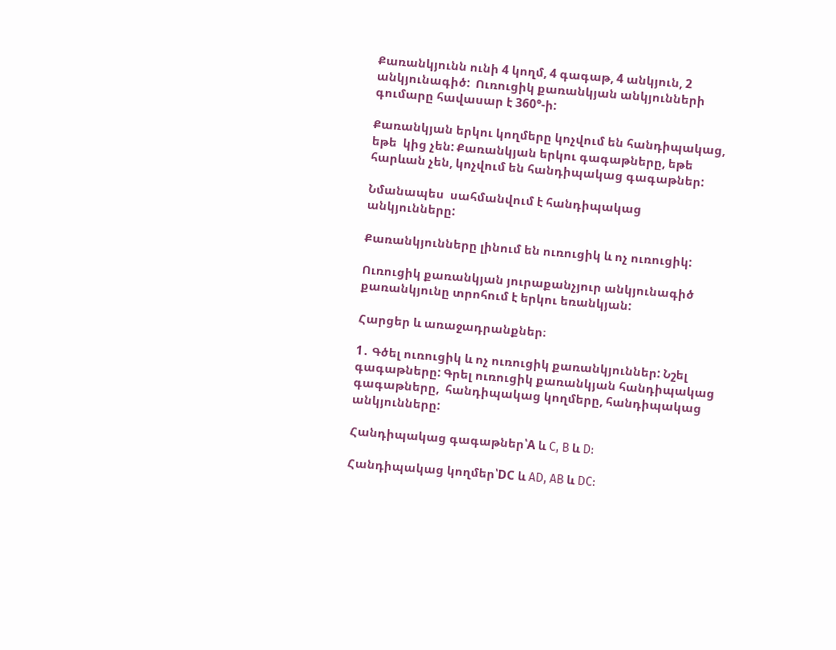Քառանկյունն ունի 4 կողմ, 4 գագաթ, 4 անկյուն, 2 անկյունագիծ:  Ուռուցիկ քառանկյան անկյունների գումարը հավասար է 360°-ի:

Քառանկյան երկու կողմերը կոչվում են հանդիպակաց, եթե  կից չեն: Քառանկյան երկու գագաթները, եթե հարևան չեն, կոչվում են հանդիպակաց գագաթներ:

Նմանապես  սահմանվում է հանդիպակաց անկյունները:

Քառանկյունները լինում են ուռուցիկ և ոչ ուռուցիկ:

Ուռուցիկ քառանկյան յուրաքանչյուր անկյունագիծ քառանկյունը տրոհում է երկու եռանկյան:

Հարցեր և առաջադրանքներ։

1․ Գծել ուռուցիկ և ոչ ուռուցիկ քառանկյուններ: Նշել գագաթները: Գրել ուռուցիկ քառանկյան հանդիպակաց գագաթները,  հանդիպակաց կողմերը, հանդիպակաց անկյունները:

Հանդիպակաց գագաթներ՝A և C, B և D:

Հանդիպակաց կողմեր՝DC և AD, AB և DC: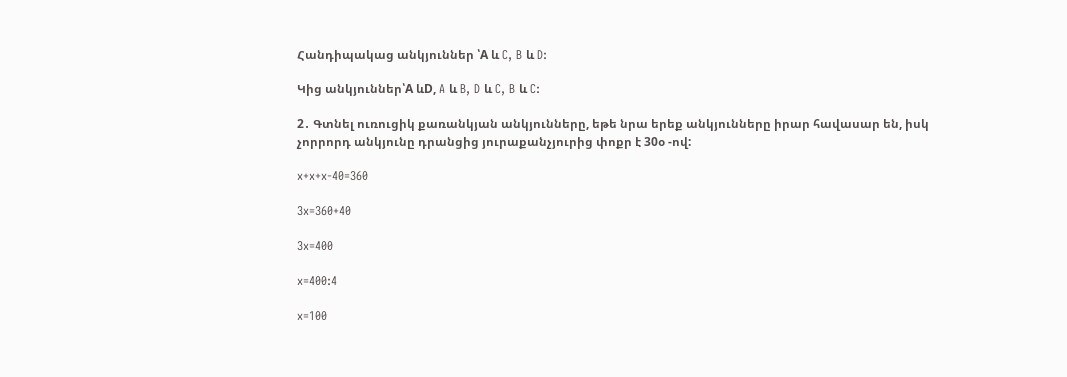Հանդիպակաց անկյուններ ՝A և C, B և D:

Կից անկյուններ՝A ևD, A և B, D և C, B և C:

2․ Գտնել ուռուցիկ քառանկյան անկյունները, եթե նրա երեք անկյունները իրար հավասար են, իսկ չորրորդ անկյունը դրանցից յուրաքանչյուրից փոքր է 30օ -ով:

x+x+x-40=360

3x=360+40

3x=400

x=400:4

x=100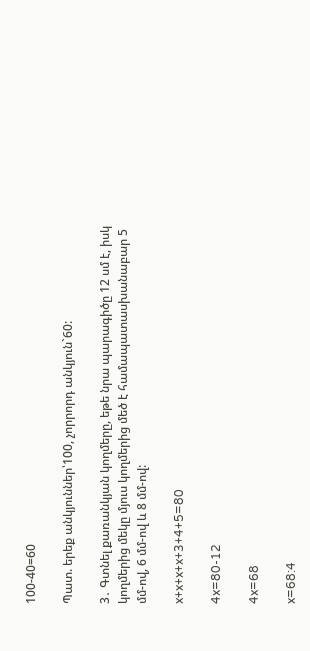100-40=60

Պատ. երեք անկյուններ՝100, չորրորդ անկյուն`60:

3․ Գտնել քառանկյան կողմերը, եթե նրա պարագիծը 12 սմ է, իսկ կողմերից մեկը մյուս կողմերից մեծ է համապատասխանաբար 5 մմ-ով, 6 մմ-ով և 8 մմ-ով:

x+x+x+x+3+4+5=80

4x=80-12

4x=68

x=68:4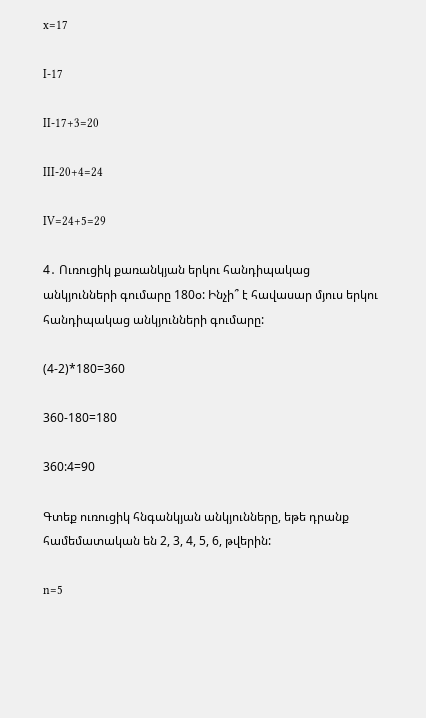x=17

I-17

II-17+3=20

III-20+4=24

IV=24+5=29

4․ Ուռուցիկ քառանկյան երկու հանդիպակաց անկյունների գումարը 180օ: Ինչի՞ է հավասար մյուս երկու հանդիպակաց անկյունների գումարը:

(4-2)*180=360

360-180=180

360:4=90

Գտեք ուռուցիկ հնգանկյան անկյունները, եթե դրանք համեմատական են 2, 3, 4, 5, 6, թվերին:

n=5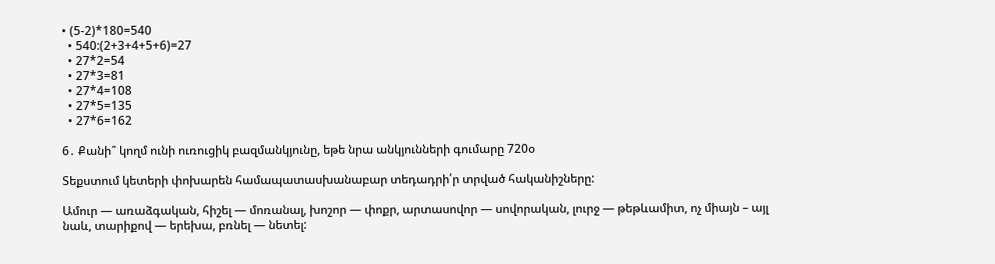• (5-2)*180=540
  • 540:(2+3+4+5+6)=27
  • 27*2=54
  • 27*3=81
  • 27*4=108
  • 27*5=135
  • 27*6=162

6․ Քանի՞ կողմ ունի ուռուցիկ բազմանկյունը, եթե նրա անկյունների գումարը 720օ

Տեքստում կետերի փոխարեն համապատասխանաբար տեդադրի՛ր տրված հականիշները:

Ամուր — առաձգական, հիշել — մոռանալ, խոշոր — փոքր, արտասովոր — սովորական, լուրջ — թեթևամիտ, ոչ միայն – այլ նաև, տարիքով — երեխա, բռնել — նետել: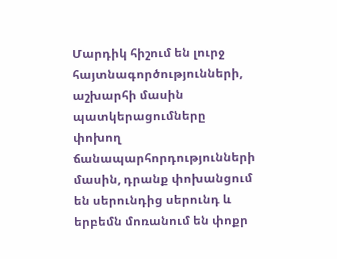Մարդիկ հիշում են լուրջ հայտնագործությունների, աշխարհի մասին պատկերացումները փոխող ճանապարհորդությունների մասին, դրանք փոխանցում են սերունդից սերունդ և երբեմն մոռանում են փոքր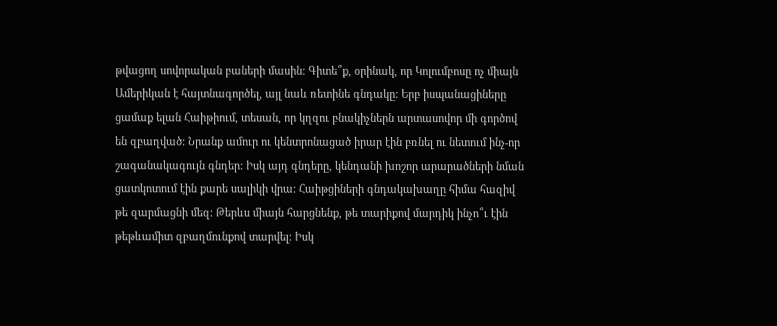թվացող սովորական բաների մասին: Գիտե՞ք, օրինակ, որ Կոլումբոսը ոչ միայն Ամերիկան է հայտնագործել, այլ նաև ռետինե գնդակը: Երբ իսպանացիները ցամաք ելան Հաիթիում, տեսան, որ կղզու բնակիչներն արտասովոր մի գործով են զբաղված: Նրանք ամուր ու կենտրոնացած իրար էին բռնել ու նետում ինչ-որ շագանակագույն գնդեր: Իսկ այդ գնդերը, կենդանի խոշոր արարածների նման ցատկոտում էին քարե սալիկի վրա: Հաիթցիների գնդակախաղը հիմա հազիվ թե զարմացնի մեզ: Թերևս միայն հարցնենք, թե տարիքով մարդիկ ինչո՞ւ էին թեթևամիտ զբաղմունքով տարվել: Իսկ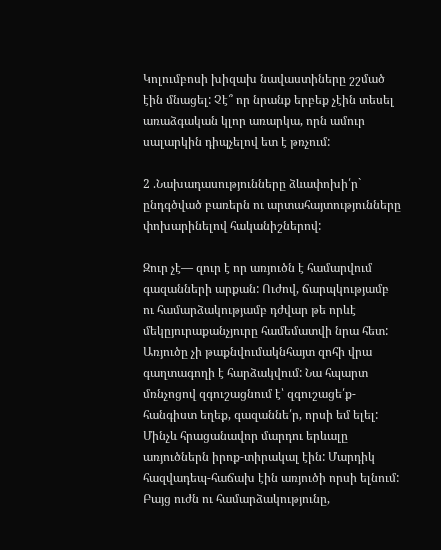Կոլումբոսի խիզախ նավաստիները շշմած էին մնացել: Չէ՞ որ նրանք երբեք չէին տեսել առաձգական կլոր առարկա, որն ամուր սալարկին դիպչելով ետ է թռչում:

2 .Նախադասությունները ձևափոխի՛ր` ընդգծված բառերն ու արտահայտությունները փոխարինելով հականիշներով:

Զուր չէ— զուր է որ առյուծն է համարվում գազանների արքան: Ուժով, ճարպկությամբ ու համարձակությամբ դժվար թե որևէ մեկըյուրաքանչյուրը համեմատվի նրա հետ: Առյուծը չի թաքնվումակնհայտ զոհի վրա գաղտագողի է հարձակվում: Նա հպարտ մռնչոցով զգուշացնում է՝ զգուշացե՛ք-հանգիստ եղեք, գազաննե՛ր, որսի եմ ելել: Մինչև հրացանավոր մարդու երևալը առյուծներն իրոք-տիրակալ էին: Մարդիկ հազվադեպ-հաճախ էին առյուծի որսի ելնում: Բայց ուժն ու համարձակությունը,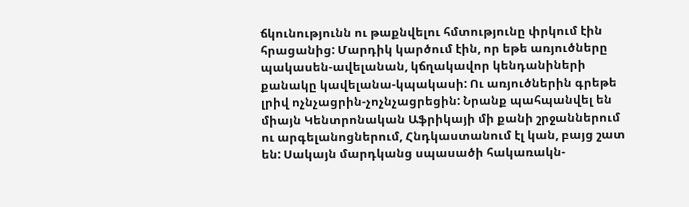ճկունությունն ու թաքնվելու հմտությունը փրկում էին հրացանից: Մարդիկ կարծում էին, որ եթե առյուծները պակասեն-ավելանան, կճղակավոր կենդանիների քանակը կավելանա-կպակասի: Ու առյուծներին գրեթե լրիվ ոչնչացրին-չոչնչացրեցին: Նրանք պահպանվել են միայն Կենտրոնական Աֆրիկայի մի քանի շրջաններում ու արգելանոցներում, Հնդկաստանում էլ կան, բայց շատ են: Սակայն մարդկանց սպասածի հակառակն-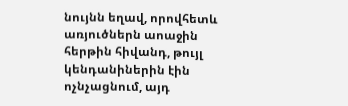նույնն եղավ, որովհետև առյուծներն աոաջին հերթին հիվանդ, թույլ կենդանիներին էին ոչնչացնում, այդ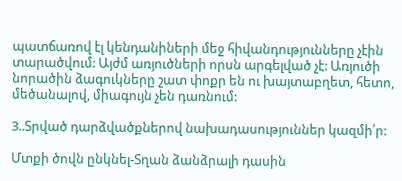պատճառով էլ կենդանիների մեջ հիվանդությունները չէին տարածվում: Այժմ առյուծների որսն արգելված չէ: Առյուծի նորածին ձագուկները շատ փոքր են ու խայտաբղետ, հետո, մեծանալով, միագույն չեն դառնում:

3..Տրված դարձվածքներով նախադասություններ կազմի՛ր:

Մտքի ծովն ընկնել-Տղան ձանձրալի դասին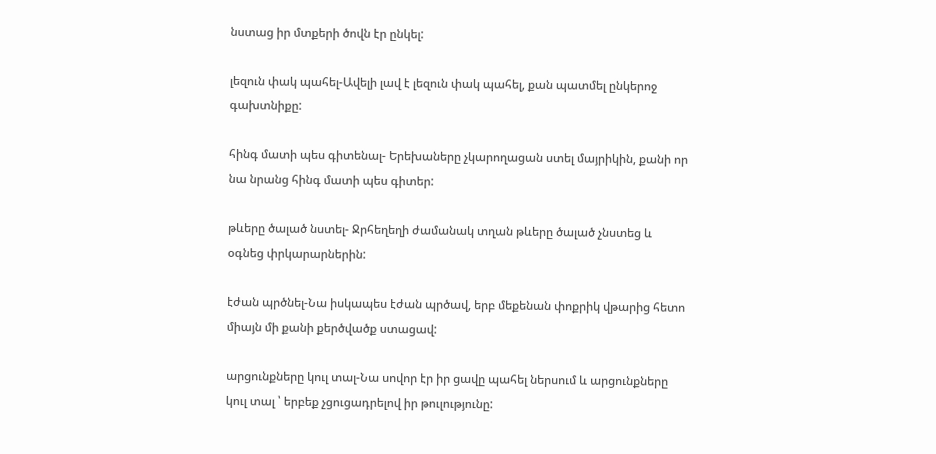նստաց իր մտքերի ծովն էր ընկել:

լեզուն փակ պահել-Ավելի լավ է լեզուն փակ պահել, քան պատմել ընկերոջ գախտնիքը:

հինգ մատի պես գիտենալ- Երեխաները չկարողացան ստել մայրիկին, քանի որ նա նրանց հինգ մատի պես գիտեր:

թևերը ծալած նստել- Ջրհեղեղի ժամանակ տղան թևերը ծալած չնստեց և օգնեց փրկարարներին:

էժան պրծնել-Նա իսկապես էժան պրծավ, երբ մեքենան փոքրիկ վթարից հետո միայն մի քանի քերծվածք ստացավ:

արցունքները կուլ տալ-Նա սովոր էր իր ցավը պահել ներսում և արցունքները կուլ տալ ՝ երբեք չցուցադրելով իր թուլությունը: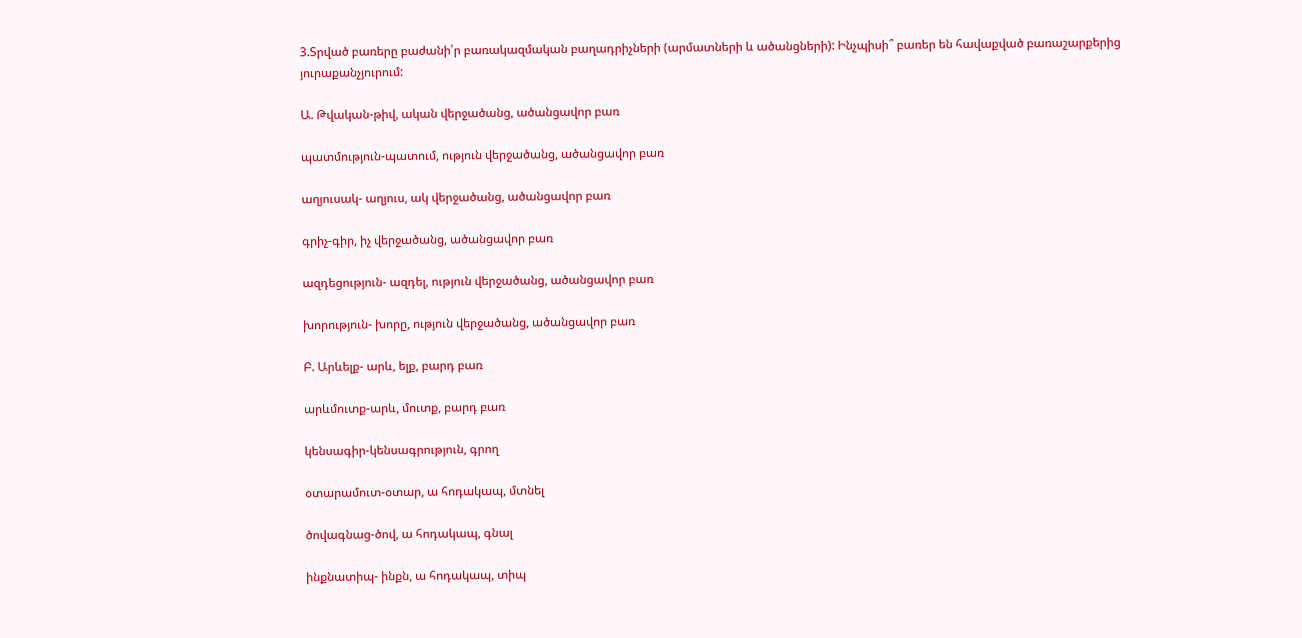3.Տրված բառերը բաժանի՛ր բառակազմական բաղադրիչների (արմատների և ածանցների): Ինչպիսի՞ բառեր են հավաքված բառաշարքերից յուրաքանչյուրում:

Ա. Թվական-թիվ, ական վերջածանց, ածանցավոր բառ

պատմություն-պատում, ություն վերջածանց, ածանցավոր բառ

աղյուսակ- աղյուս, ակ վերջածանց, ածանցավոր բառ

գրիչ-գիր, իչ վերջածանց, ածանցավոր բառ

ազդեցություն- ազդել, ություն վերջածանց, ածանցավոր բառ

խորություն- խորը, ություն վերջածանց, ածանցավոր բառ

Բ. Արևելք- արև, ելք, բարդ բառ

արևմուտք-արև, մուտք, բարդ բառ

կենսագիր-կենսագրություն, գրող

օտարամուտ-օտար, ա հոդակապ, մտնել

ծովագնաց-ծով, ա հոդակապ, գնալ

ինքնատիպ- ինքն, ա հոդակապ, տիպ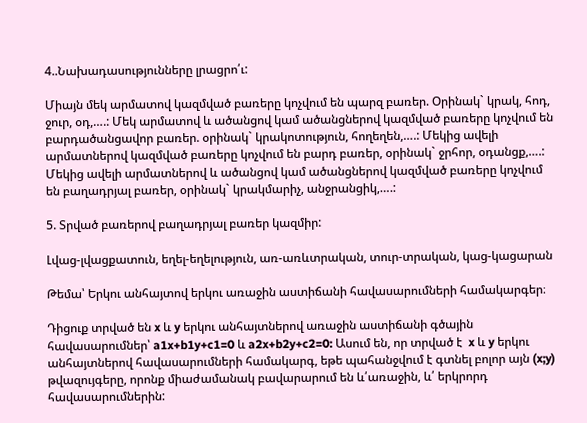4..Նախադասությունները լրացրո՛ւ:

Միայն մեկ արմատով կազմված բառերը կոչվում են պարզ բառեր. Օրինակ` կրակ, հոդ, ջուր, օդ,….: Մեկ արմատով և ածանցով կամ ածանցներով կազմված բառերը կոչվում են բարդածանցավոր բառեր. օրինակ` կրակոտություն, հողեղեն,….: Մեկից ավելի արմատներով կազմված բառերը կոչվում են բարդ բառեր, օրինակ` ջրհոր, օդանցք,….: Մեկից ավելի արմատներով և ածանցով կամ ածանցներով կազմված բառերը կոչվում են բաղադրյալ բառեր, օրինակ` կրակմարիչ, անջրանցիկ,….:

5. Տրված բառերով բաղադրյալ բառեր կազմիր:

Լվաց-լվացքատուն, եղել-եղելություն, առ-առևտրական, տուր-տրական, կաց-կացարան

Թեմա՝ Երկու անհայտով երկու առաջին աստիճանի հավասարումների համակարգեր։

Դիցուք տրված են x և y երկու անհայտներով առաջին աստիճանի գծային հավասարումներ՝ a1x+b1y+c1=0 և a2x+b2y+c2=0: Ասում են, որ տրված է  x և y երկու անհայտներով հավասարումների համակարգ, եթե պահանջվում է գտնել բոլոր այն (x;y) թվազույգերը, որոնք միաժամանակ բավարարում են և՛առաջին, և՛ երկրորդ հավասարումներին: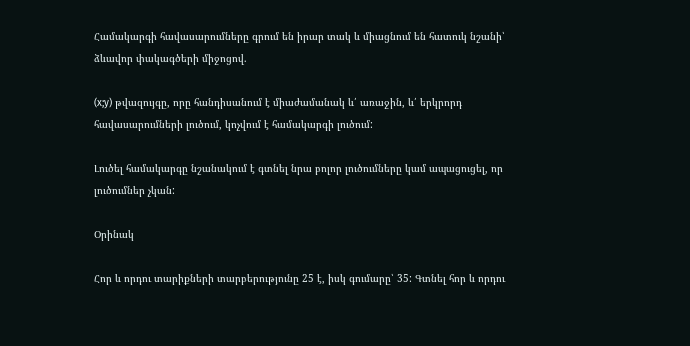Համակարգի հավասարումները գրում են իրար տակ և միացնում են հատուկ նշանի՝ ձևավոր փակագծերի միջոցով.

(x;y) թվազույգը, որը հանդիսանում է միաժամանակ և՛ առաջին, և՛ երկրորդ հավասարումների լուծում, կոչվում է համակարգի լուծում:

Լուծել համակարգը նշանակում է գտնել նրա բոլոր լուծումները կամ ապացուցել, որ լուծումներ չկան:

Օրինակ

Հոր և որդու տարիքների տարբերությունը 25 է, իսկ գումարը՝ 35: Գտնել հոր և որդու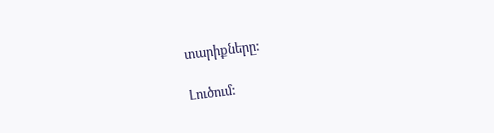տարիքները:

Լուծում: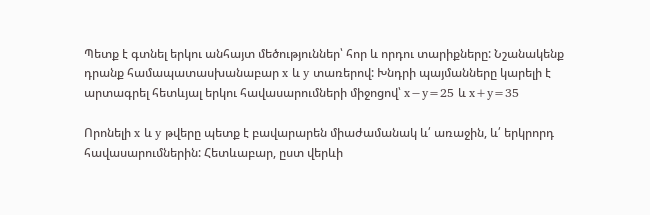Պետք է գտնել երկու անհայտ մեծություններ՝ հոր և որդու տարիքները: Նշանակենք դրանք համապատասխանաբար x և y տառերով: Խնդրի պայմանները կարելի է արտագրել հետևյալ երկու հավասարումների միջոցով՝ x−y=25 և x+y=35

Որոնելի x և y թվերը պետք է բավարարեն միաժամանակ և՛ առաջին, և՛ երկրորդ հավասարումներին: Հետևաբար, ըստ վերևի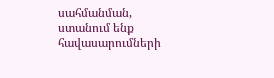սահմանման, ստանում ենք հավասարումների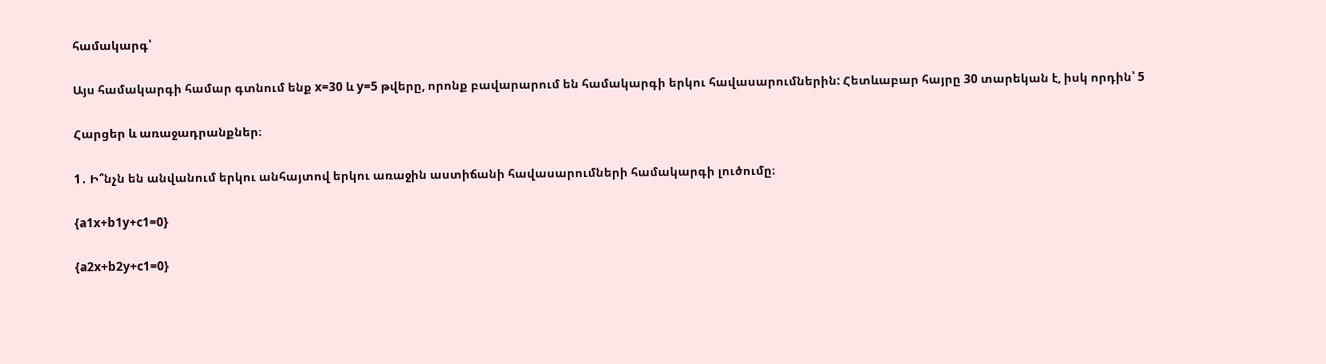համակարգ՝

Այս համակարգի համար գտնում ենք x=30 և y=5 թվերը, որոնք բավարարում են համակարգի երկու հավասարումներին: Հետևաբար հայրը 30 տարեկան է, իսկ որդին՝ 5

Հարցեր և առաջադրանքներ։

1․ Ի՞նչն են անվանում երկու անհայտով երկու առաջին աստիճանի հավասարումների համակարգի լուծումը։

{a1x+b1y+c1=0}

{a2x+b2y+c1=0}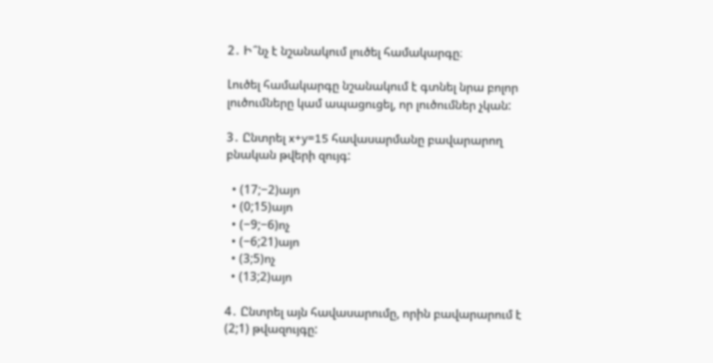2․ Ի՞նչ է նշանակում լուծել համակարգը։

Լուծել համակարգը նշանակում է գտնել նրա բոլոր լուծումները կամ ապացուցել, որ լուծումներ չկան:

3․ Ընտրել x+y=15 հավասարմանը բավարարող բնական թվերի զույգ:

  • (17;−2)այո
  • (0;15)այո
  • (−9;−6)ոչ
  • (−6;21)այո
  • (3;5)ոչ
  • (13;2)այո

4․ Ընտրել այն հավասարումը, որին բավարարում է (2;1) թվազույգը: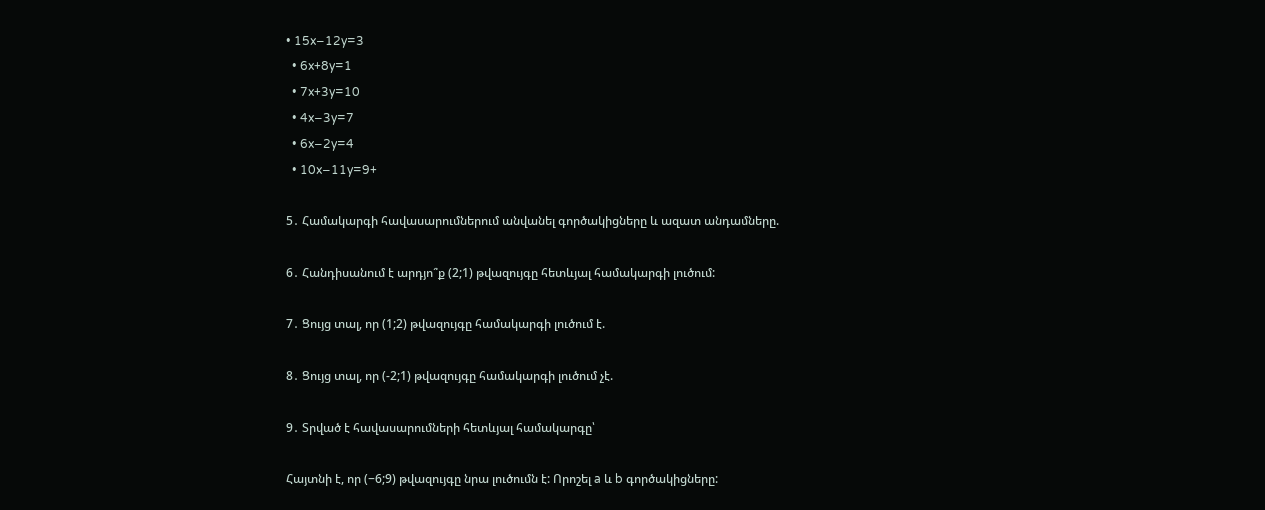• 15x−12y=3
  • 6x+8y=1
  • 7x+3y=10
  • 4x−3y=7
  • 6x−2y=4
  • 10x−11y=9+

5․ Համակարգի հավասարումներում անվանել գործակիցները և ազատ անդամները.

6․ Հանդիսանում է արդյո՞ք (2;1) թվազույգը հետևյալ համակարգի լուծում:

7․ Ցույց տալ, որ (1;2) թվազույգը համակարգի լուծում է.

8․ Ցույց տալ, որ (-2;1) թվազույգը համակարգի լուծում չէ.

9․ Տրված է հավասարումների հետևյալ համակարգը՝

Հայտնի է, որ (−6;9) թվազույգը նրա լուծումն է: Որոշել a և b գործակիցները: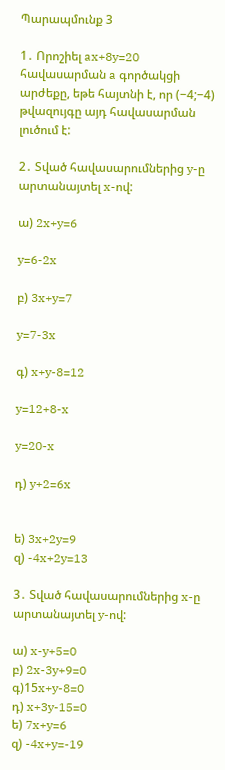Պարապմունք 3

1․ Որոշիել ax+8y=20 հավասարման a գործակցի արժեքը, եթե հայտնի է, որ (−4;−4) թվազույգը այդ հավասարման լուծում է:

2․ Տված հավասարումներից y-ը արտանայտել x-ով:

ա) 2x+y=6

y=6-2x

բ) 3x+y=7

y=7-3x

գ) x+y-8=12

y=12+8-x

y=20-x

դ) y+2=6x


ե) 3x+2y=9
զ) -4x+2y=13

3․ Տված հավասարումներից x-ը արտանայտել y-ով:

ա) x-y+5=0
բ) 2x-3y+9=0
գ)15x+y-8=0
դ) x+3y-15=0
ե) 7x+y=6
զ) -4x+y=-19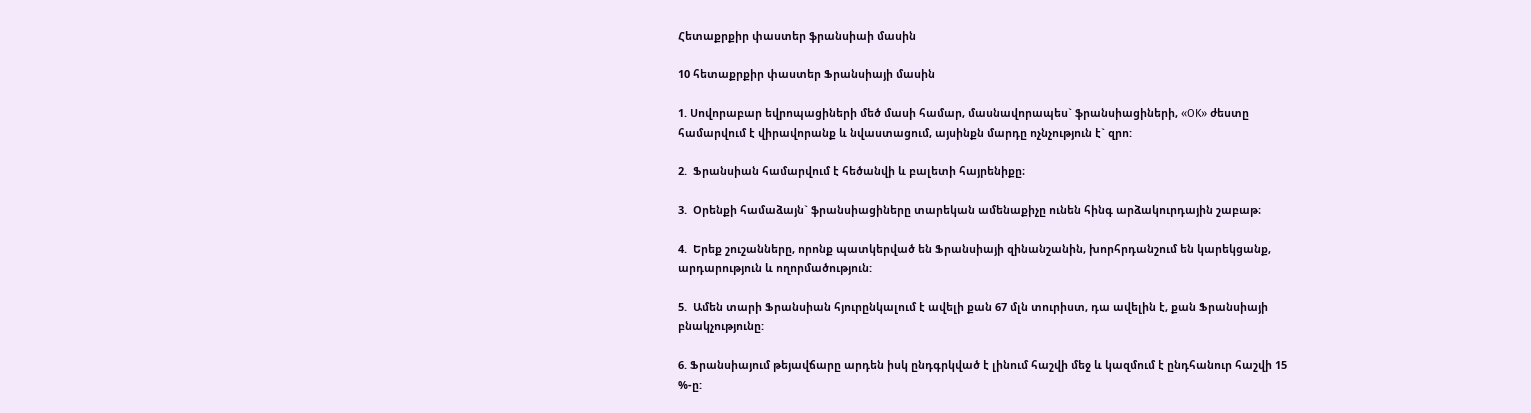Հետաքրքիր փաստեր ֆրանսիաի մասին

10 հետաքրքիր փաստեր Ֆրանսիայի մասին

1. Սովորաբար եվրոպացիների մեծ մասի համար, մասնավորապես` ֆրանսիացիների, «OK» ժեստը համարվում է վիրավորանք և նվաստացում, այսինքն մարդը ոչնչություն է` զրո:

2.  Ֆրանսիան համարվում է հեծանվի և բալետի հայրենիքը։

3.  Օրենքի համաձայն` ֆրանսիացիները տարեկան ամենաքիչը ունեն հինգ արձակուրդային շաբաթ։

4.  Երեք շուշանները, որոնք պատկերված են Ֆրանսիայի զինանշանին, խորհրդանշում են կարեկցանք, արդարություն և ողորմածություն:

5.  Ամեն տարի Ֆրանսիան հյուրընկալում է ավելի քան 67 մլն տուրիստ, դա ավելին է, քան Ֆրանսիայի բնակչությունը:

6. Ֆրանսիայում թեյավճարը արդեն իսկ ընդգրկված է լինում հաշվի մեջ և կազմում է ընդհանուր հաշվի 15 %-ը: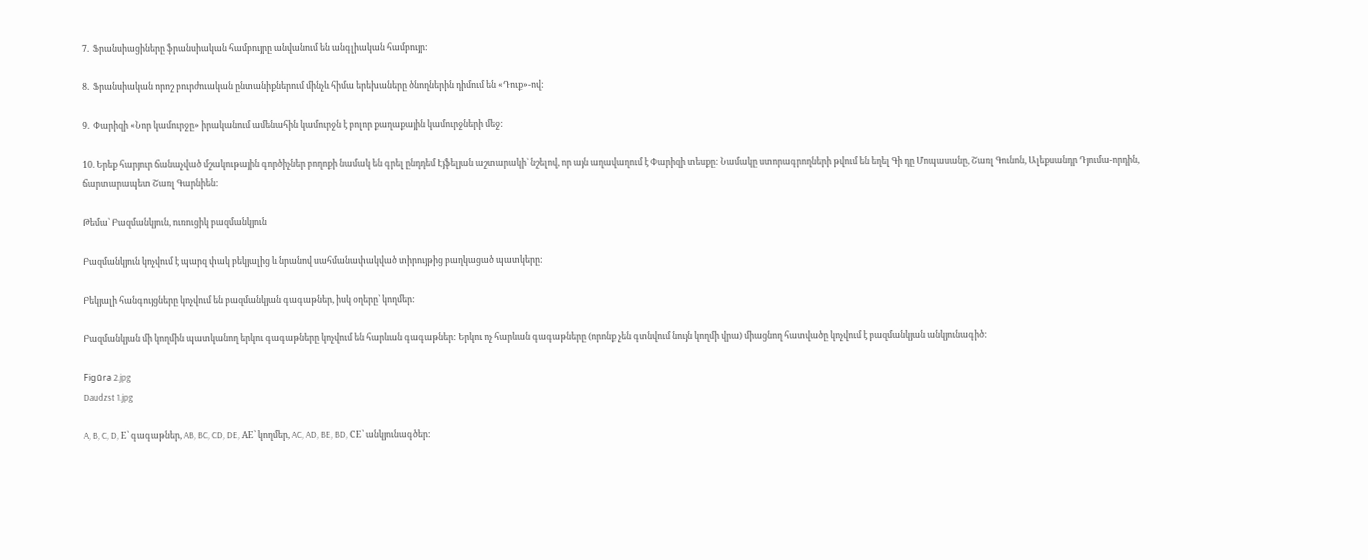7.  Ֆրանսիացիները ֆրանսիական համբույրը անվանում են անգլիական համբույր:

8.  Ֆրանսիական որոշ բուրժուական ընտանիքներում մինչև հիմա երեխաները ծնողներին դիմում են «Դուք»-ով:

9.  Փարիզի «Նոր կամուրջը» իրականում ամենահին կամուրջն է բոլոր քաղաքային կամուրջների մեջ:

10. Երեք հարյուր ճանաչված մշակութային գործիչներ բողոքի նամակ են գրել ընդդեմ Էյֆելյան աշտարակի` նշելով, որ այն աղավաղում է Փարիզի տեսքը: Նամակը ստորագրողների թվում են եղել Գի դը Մոպասանը, Շառլ Գունոն, Ալեքսանդր Դյումա-որդին, ճարտարապետ Շառլ Գարնիեն:

Թեմա՝ Բազմանկյուն, ուռուցիկ բազմանկյուն

Բազմանկյուն կոչվում է պարզ փակ բեկյալից և նրանով սահմանափակված տիրույթից բաղկացած պատկերը:

Բեկյալի հանգույցները կոչվում են բազմանկյան գագաթներ, իսկ օղերը՝ կողմեր:

Բազմանկյան մի կողմին պատկանող երկու գագաթները կոչվում են հարևան գագաթներ: Երկու ոչ հարևան գագաթները (որոնք չեն գտնվում նույն կողմի վրա) միացնող հատվածը կոչվում է բազմանկյան անկյունագիծ:

Figūra 2.jpg
Daudzst 1.jpg

A, B, C, D, E՝ գագաթներ, AB, BC, CD, DE, AE՝ կողմեր, AC, AD, BE, BD, CE՝ անկյունագծեր: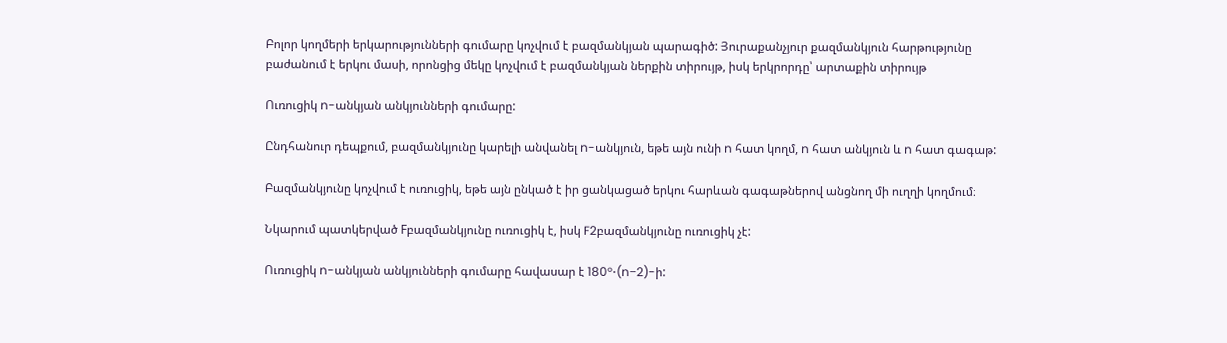Բոլոր կողմերի երկարությունների գումարը կոչվում է բազմանկյան պարագիծ: Յուրաքանչյուր քազմանկյուն հարթությունը բաժանում է երկու մասի, որոնցից մեկը կոչվում է բազմանկյան ներքին տիրույթ, իսկ երկրորդը՝ արտաքին տիրույթ

Ուռուցիկ n-անկյան անկյունների գումարը:

Ընդհանուր դեպքում, բազմանկյունը կարելի անվանել n-անկյուն, եթե այն ունի n հատ կողմ, n հատ անկյուն և n հատ գագաթ:

Բազմանկյունը կոչվում է ուռուցիկ, եթե այն ընկած է իր ցանկացած երկու հարևան գագաթներով անցնող մի ուղղի կողմում։

Նկարում պատկերված Fբազմանկյունը ուռուցիկ է, իսկ F2բազմանկյունը ուռուցիկ չէ:

Ուռուցիկ n-անկյան անկյունների գումարը հավասար է 180°⋅(n−2)-ի: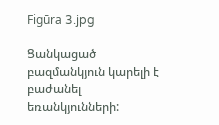Figūra 3.jpg

Ցանկացած բազմանկյուն կարելի է բաժանել եռանկյունների: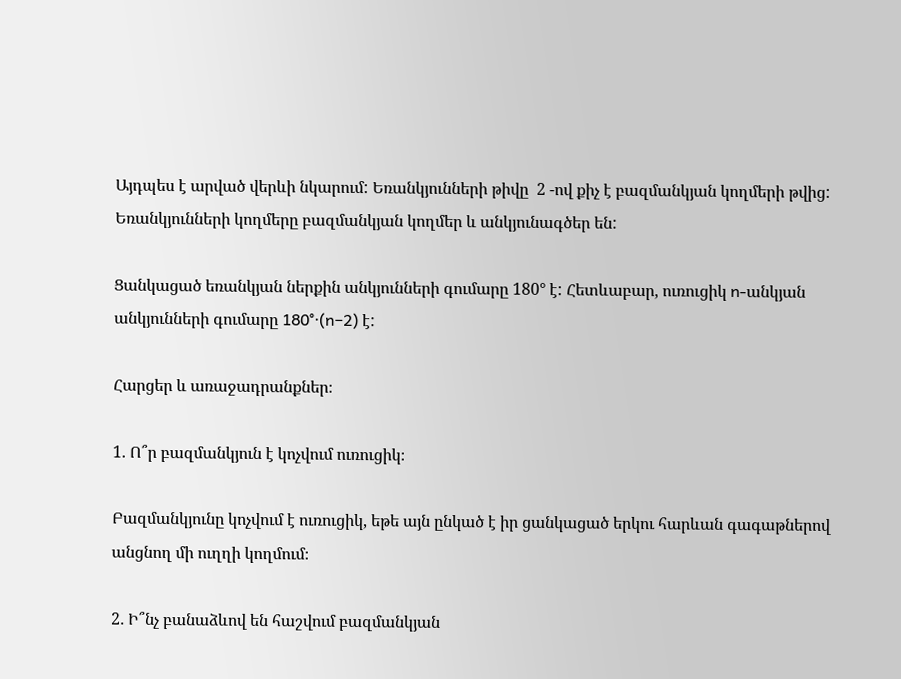Այդպես է արված վերևի նկարում: Եռանկյունների թիվը  2 -ով քիչ է բազմանկյան կողմերի թվից: Եռանկյունների կողմերը բազմանկյան կողմեր և անկյունագծեր են:

Ցանկացած եռանկյան ներքին անկյունների գումարը 180° է: Հետևաբար, ուռուցիկ n-անկյան անկյունների գումարը 180°⋅(n−2) է:

Հարցեր և առաջադրանքներ։

1. Ո՞ր բազմանկյուն է կոչվում ուռուցիկ։

Բազմանկյունը կոչվում է ուռուցիկ, եթե այն ընկած է իր ցանկացած երկու հարևան գագաթներով անցնող մի ուղղի կողմում։

2․ Ի՞նչ բանաձևով են հաշվում բազմանկյան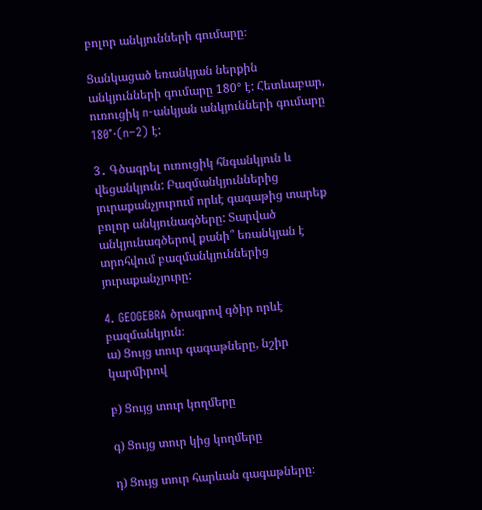բոլոր անկյունների գումարը։

Ցանկացած եռանկյան ներքին անկյունների գումարը 180° է: Հետևաբար, ուռուցիկ n-անկյան անկյունների գումարը 180°⋅(n−2) է:

3․ Գծագրել ուռուցիկ հնգանկյուն և վեցանկյուն: Բազմանկյուններից յուրաքանչյուրում որևէ գագաթից տարեք բոլոր անկյունագծերը: Տարված անկյունագծերով քանի՞ եռանկյան է տրոհվում բազմանկյուններից յուրաքանչյուրը:

4. GEOGEBRA ծրագրով գծիր որևէ բազմանկյուն։
ա) Ցույց տուր գագաթները, նշիր կարմիրով

բ) Ցույց տուր կողմերը

գ) Ցույց տուր կից կողմերը

դ) Ցույց տուր հարևան գագաթները։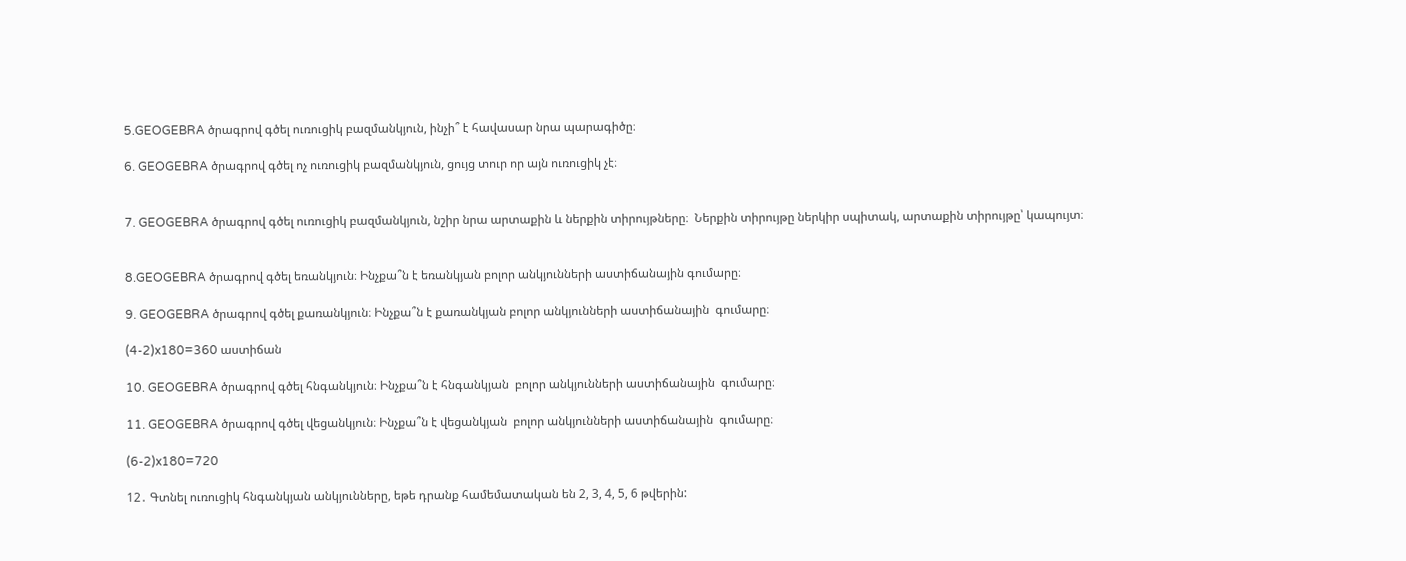5.GEOGEBRA ծրագրով գծել ուռուցիկ բազմանկյուն, ինչի՞ է հավասար նրա պարագիծը։

6. GEOGEBRA ծրագրով գծել ոչ ուռուցիկ բազմանկյուն, ցույց տուր որ այն ուռուցիկ չէ։


7. GEOGEBRA ծրագրով գծել ուռուցիկ բազմանկյուն, նշիր նրա արտաքին և ներքին տիրույթները։  Ներքին տիրույթը ներկիր սպիտակ, արտաքին տիրույթը՝ կապույտ։


8.GEOGEBRA ծրագրով գծել եռանկյուն։ Ինչքա՞ն է եռանկյան բոլոր անկյունների աստիճանային գումարը։

9. GEOGEBRA ծրագրով գծել քառանկյուն։ Ինչքա՞ն է քառանկյան բոլոր անկյունների աստիճանային  գումարը։

(4-2)x180=360 աստիճան

10. GEOGEBRA ծրագրով գծել հնգանկյուն։ Ինչքա՞ն է հնգանկյան  բոլոր անկյունների աստիճանային  գումարը։

11. GEOGEBRA ծրագրով գծել վեցանկյուն։ Ինչքա՞ն է վեցանկյան  բոլոր անկյունների աստիճանային  գումարը։

(6-2)x180=720

12․ Գտնել ուռուցիկ հնգանկյան անկյունները, եթե դրանք համեմատական են 2, 3, 4, 5, 6 թվերին: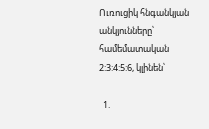Ուռուցիկ հնգանկյան անկյունները՝ համեմատական 2:3:4:5:6, կլինեն՝

  1.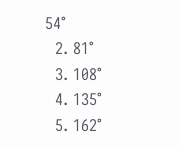54°
  2. 81°
  3. 108°
  4. 135°
  5. 162°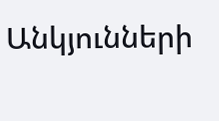Անկյունների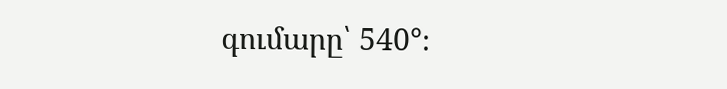գումարը՝ 540°։